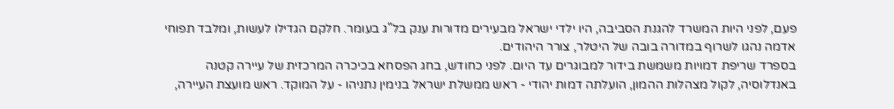פעם, לפני היות המשרד להגנת הסביבה, היו ילדי ישראל מבעירים מדורות ענק בל"ג בעומר. חלקם הגדילו לעשות, ומלבד תפוחי אדמה נהגו לשרוף במדורה בובה של היטלר, צורר היהודים.
בספרד שריפת דמויות משמשת בידור למבוגרים עד היום. לפני כחודש, בחג הפסחא בכיכרה המרכזית של עיירה קטנה באנדלוסיה, לקול מצהלות ההמון, הועלתה דמות יהודי - ראש ממשלת ישראל בנימין נתניהו - על המוקד. ראש מועצת העיירה,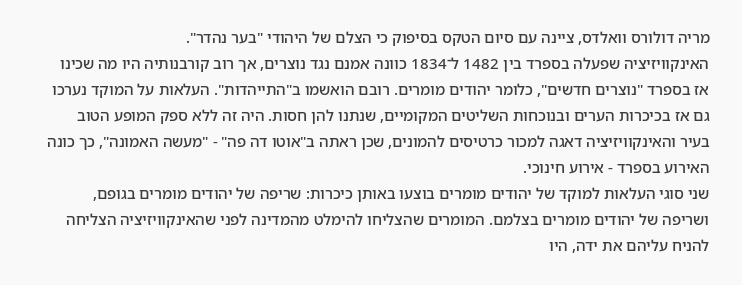מריה דולורס וואלדס, ציינה עם סיום הטקס בסיפוק כי הצלם של היהודי "בער נהדר".
האינקוויזיציה שפעלה בספרד בין 1482 ל־1834 כוונה אמנם נגד נוצרים, אך רוב קורבנותיה היו מה שכינו אז בספרד "נוצרים חדשים", כלומר יהודים מומרים. רובם הואשמו ב"התייהדות". העלאות על המוקד נערכו גם אז בכיכרות הערים ובנוכחות השליטים המקומיים, שנתנו להן חסות. היה זה ללא ספק המופע הטוב בעיר והאינקוויזיציה דאגה למכור כרטיסים להמונים, שכן ראתה ב"אוטו דה פה" - "מעשה האמונה", כך כונה האירוע בספרד - אירוע חינוכי.
שני סוגי העלאות למוקד של יהודים מומרים בוצעו באותן כיכרות: שריפה של יהודים מומרים בגופם, ושריפה של יהודים מומרים בצלמם. המומרים שהצליחו להימלט מהמדינה לפני שהאינקוויזיציה הצליחה להניח עליהם את ידה, היו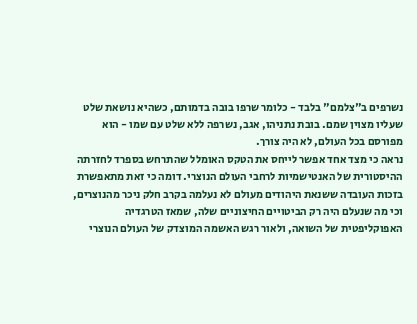נשרפים ב"צלמם" בלבד - כלומר שרפו בובה בדמותם, כשהיא נושאת שלט שעליו מצוין שמם. בובת נתניהו, אגב, נשרפה ללא שלט עם שמו - הוא מפורסם בכל העולם, לא היה צורך.
נראה כי מצד אחד אפשר לייחס את הטקס האומלל שהתרחש בספרד לחזרתה ההיסטורית של האנטישמיות לרחבי העולם הנוצרי. דומה כי זאת מתאפשרת בזכות העובדה ששנאת היהודים מעולם לא נעלמה בקרב חלק ניכר מהנוצרים, וכי מה שנעלם היה רק הביטויים החיצוניים שלה, שמאז הטרגדיה האפוקליפטית של השואה, ולאור רגש האשמה המוצדק של העולם הנוצרי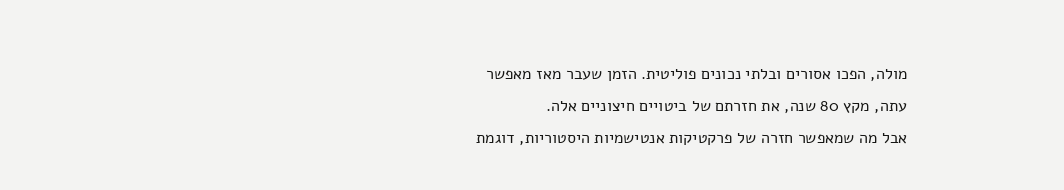מולה, הפכו אסורים ובלתי נכונים פוליטית. הזמן שעבר מאז מאפשר עתה, מקץ 80 שנה, את חזרתם של ביטויים חיצוניים אלה.
אבל מה שמאפשר חזרה של פרקטיקות אנטישמיות היסטוריות, דוגמת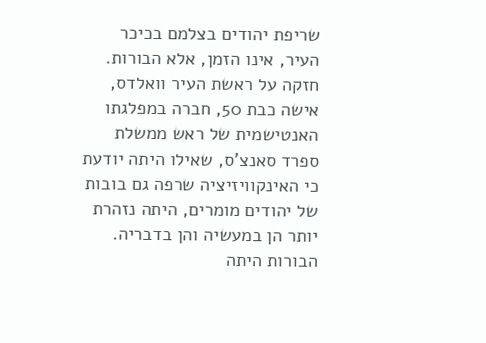שריפת יהודים בצלמם בכיכר העיר, אינו הזמן, אלא הבורות. חזקה על ראשת העיר וואלדס, אישה כבת 50, חברה במפלגתו האנטישמית של ראש ממשלת ספרד סאנצ'ס, שאילו היתה יודעת כי האינקוויזיציה שרפה גם בובות של יהודים מומרים, היתה נזהרת יותר הן במעשיה והן בדבריה. הבורות היתה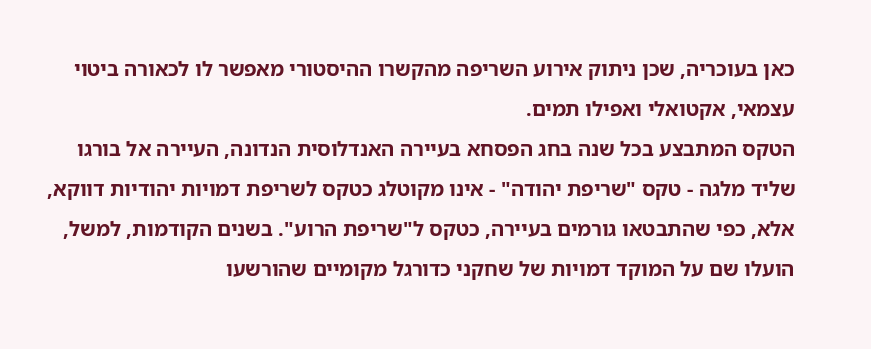כאן בעוכריה, שכן ניתוק אירוע השריפה מהקשרו ההיסטורי מאפשר לו לכאורה ביטוי עצמאי, אקטואלי ואפילו תמים.
הטקס המתבצע בכל שנה בחג הפסחא בעיירה האנדלוסית הנדונה, העיירה אל בורגו שליד מלגה - טקס "שריפת יהודה" - אינו מקוטלג כטקס לשריפת דמויות יהודיות דווקא, אלא, כפי שהתבטאו גורמים בעיירה, כטקס ל"שריפת הרוע". בשנים הקודמות, למשל, הועלו שם על המוקד דמויות של שחקני כדורגל מקומיים שהורשעו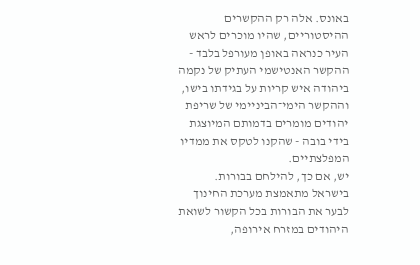באונס. אלה רק ההקשרים ההיסטוריים, שהיו מוכרים לראש העיר כנראה באופן מעורפל בלבד - ההקשר האנטישמי העתיק של נקמה ביהודה איש קריות על בגידתו בישו, וההקשר הימי־הביניימי של שריפת יהודים מומרים בדמותם המיוצגת בידי בובה - שהקנו לטקס את ממדיו המפלצתיים.
יש, אם כך, להילחם בבורות.
בישראל מתאמצת מערכת החינוך לבער את הבורות בכל הקשור לשואת היהודים במזרח אירופה,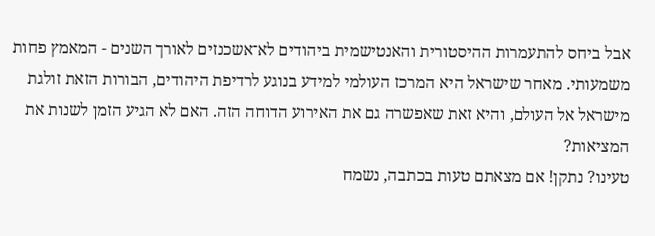אבל ביחס להתעמרות ההיסטורית והאנטישמית ביהודים לא־אשכנזים לאורך השנים - המאמץ פחות משמעותי. מאחר שישראל היא המרכז העולמי למידע בנוגע לרדיפת היהודים, הבורות הזאת זולגת מישראל אל העולם, והיא זאת שאפשרה גם את האירוע הדוחה הזה. האם לא הגיע הזמן לשנות את המציאות?
טעינו? נתקן! אם מצאתם טעות בכתבה, נשמח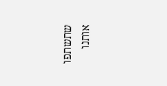שתשתפו אותנו